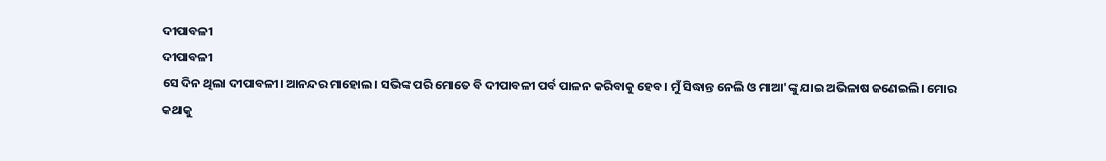ଦୀପାବଳୀ
ଦୀପାବଳୀ
ସେ ଦିନ ଥିଲା ଦୀପାବଳୀ। ଆନନ୍ଦର ମାହୋଲ। ସଭିଙ୍କ ପରି ମୋତେ ବି ଦୀପାବଳୀ ପର୍ବ ପାଳନ କରିବାକୁ ହେବ। ମୁଁ ସିଦ୍ଧାନ୍ତ ନେଲି ଓ ମାଆ'ଙ୍କୁ ଯାଇ ଅଭିଳାଷ ଜଣେଇଲି। ମୋର କଥାକୁ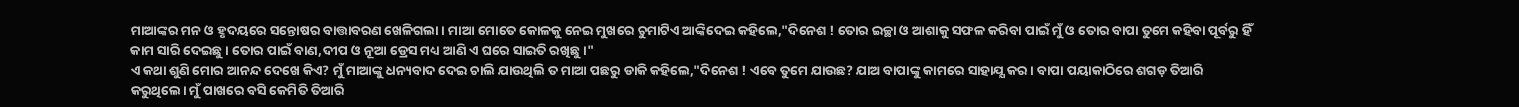ମାଆଙ୍କର ମନ ଓ ହୃଦୟରେ ସନ୍ତୋଷର ବାତ୍ତାବରଣ ଖେଳିଗଲା। ମାଆ ମୋତେ କୋଳକୁ ନେଇ ମୁଖରେ ଚୁମାଟିଏ ଆଙ୍କିଦେଇ କହିଲେ,"ଦିନେଶ ! ତୋର ଇଚ୍ଛା ଓ ଆଶାକୁ ସଫଳ କରିବା ପାଇଁ ମୁଁ ଓ ତୋର ବାପା ତୁମେ କହିବା ପୂର୍ବରୁ ହିଁ କାମ ସାରି ଦେଇଛୁ। ତୋର ପାଇଁ ବାଣ,ଦୀପ ଓ ନୂଆ ଡ୍ରେସ ମଧ୍ୟ ଆଣି ଏ ଘରେ ସାଇତି ରଖିଛୁ।"
ଏ କଥା ଶୁଣି ମୋର ଆନନ୍ଦ ଦେଖେ କିଏ? ମୁଁ ମାଆଙ୍କୁ ଧନ୍ୟବାଦ ଦେଇ ଚାଲି ଯାଉଥିଲି ତ ମାଆ ପଛରୁ ଡାକି କହିଲେ,"ଦିନେଶ ! ଏବେ ତୁମେ ଯାଉଛ? ଯାଅ ବାପାଙ୍କୁ କାମରେ ସାହାଯ୍ଯ କର। ବାପା ପୟାକାଠିରେ ଶଗଡ଼ ତିଆରି କରୁଥିଲେ। ମୁଁ ପାଖରେ ବସି କେମିତି ତିଆରି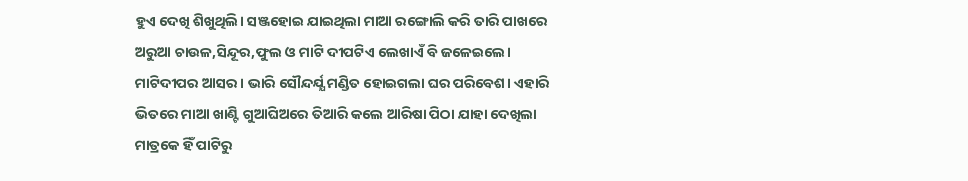ହୁଏ ଦେଖି ଶିଖୁଥିଲି। ସଞ୍ଜହୋଇ ଯାଇଥିଲା ମାଆ ରଙ୍ଗୋଲି କରି ତାରି ପାଖରେ ଅରୁଆ ଚାଉଳ,ସିନ୍ଦୂର,ଫୁଲ ଓ ମାଟି ଦୀପଟିଏ ଲେଖାଏଁ ବି ଜଳେଇଲେ। ମାଟିଦୀପର ଆସର। ଭାରି ସୌନ୍ଦର୍ଯ୍ଯ ମଣ୍ଡିତ ହୋଇଗଲା ଘର ପରିବେଶ। ଏହାରି ଭିତରେ ମାଆ ଖାଣ୍ଟି ଗୁଆଘିଅରେ ତିଆରି କଲେ ଆରିଷା ପିଠା ଯାହା ଦେଖିଲା ମାତ୍ରକେ ହିଁ ପାଟିରୁ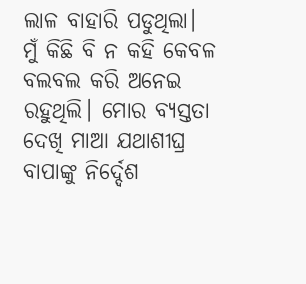ଲାଳ ବାହାରି ପଡୁଥିଲା। ମୁଁ କିଛି ବି ନ କହି କେବଳ ବଲବଲ କରି ଅନେଇ ରହୁଥିଲି। ମୋର ବ୍ଯସ୍ତତା ଦେଖି ମାଆ ଯଥାଶୀଘ୍ର ବାପାଙ୍କୁ ନିର୍ଦ୍ଦେଶ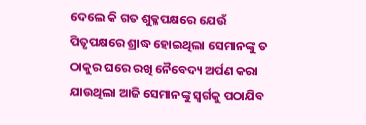ଦେଲେ କି ଗତ ଶୁକ୍ଳପକ୍ଷରେ ଯେଉଁ ପିତୃପକ୍ଷରେ ଶ୍ରାଦ୍ଧ ହୋଇଥିଲା ସେମାନଙ୍କୁ ତ ଠାକୁର ଘରେ ରଖି ନୈବେଦ୍ୟ ଅର୍ପଣ କରା ଯାଉଥିଲା ଆଜି ସେମାନଙ୍କୁ ସ୍ୱର୍ଗକୁ ପଠାଯିବ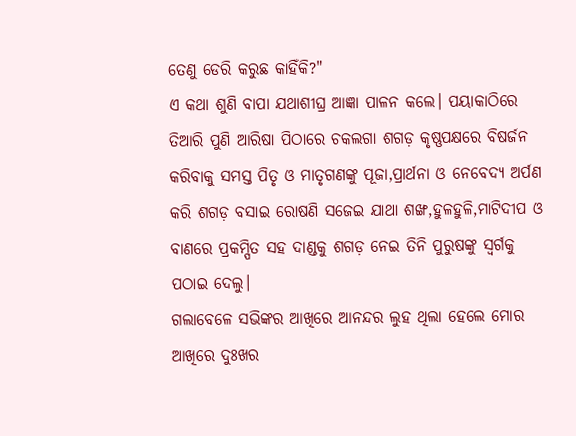ତେଣୁ ଡେରି କରୁଛ କାହିଁକି?"
ଏ କଥା ଶୁଣି ବାପା ଯଥାଶୀଘ୍ର ଆଜ୍ଞା ପାଳନ କଲେ। ପୟାକାଠିରେ ତିଆରି ପୁଣି ଆରିଷା ପିଠାରେ ଚକଲଗା ଶଗଡ଼ କୃଷ୍ଣପକ୍ଷରେ ବିଷର୍ଜନ କରିବାକୁ ସମସ୍ତ ପିତୃ ଓ ମାତୃଗଣଙ୍କୁ ପୂଜା,ପ୍ରାର୍ଥନା ଓ ନେବେଦ୍ଯ ଅର୍ପଣ କରି ଶଗଡ଼ ବସାଇ ରୋଷଣି ସଜେଇ ଯାଥା ଶଙ୍ଖ,ହୁଳହୁଳି,ମାଟିଦୀପ ଓ ବାଣରେ ପ୍ରକମ୍ପିତ ସହ ଦାଣ୍ଡକୁ ଶଗଡ଼ ନେଇ ତିନି ପୁରୁଷଙ୍କୁ ସ୍ୱର୍ଗକୁ ପଠାଇ ଦେଲୁ।
ଗଲାବେଳେ ସଭିଙ୍କର ଆଖିରେ ଆନନ୍ଦର ଲୁହ ଥିଲା ହେଲେ ମୋର ଆଖିରେ ଦୁଃଖର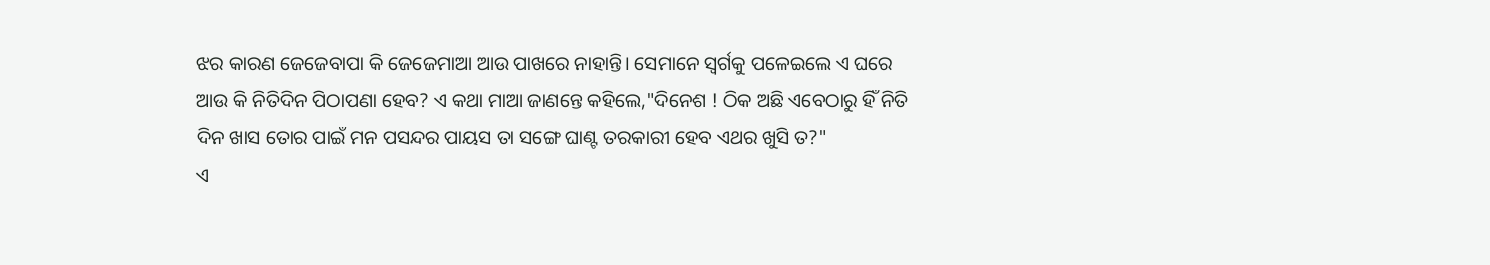ଝର କାରଣ ଜେଜେବାପା କି ଜେଜେମାଆ ଆଉ ପାଖରେ ନାହାନ୍ତି। ସେମାନେ ସ୍ୱର୍ଗକୁ ପଳେଇଲେ ଏ ଘରେ ଆଉ କି ନିତିଦିନ ପିଠାପଣା ହେବ? ଏ କଥା ମାଆ ଜାଣନ୍ତେ କହିଲେ,"ଦିନେଶ ! ଠିକ ଅଛି ଏବେଠାରୁ ହିଁ ନିତି ଦିନ ଖାସ ତୋର ପାଇଁ ମନ ପସନ୍ଦର ପାୟସ ତା ସଙ୍ଗେ ଘାଣ୍ଟ ତରକାରୀ ହେବ ଏଥର ଖୁସି ତ?"
ଏ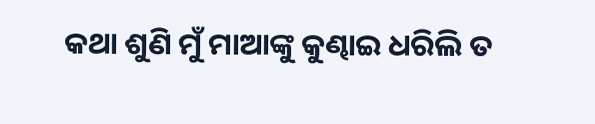କଥା ଶୁଣି ମୁଁ ମାଆଙ୍କୁ କୁଣ୍ଢାଇ ଧରିଲି ତ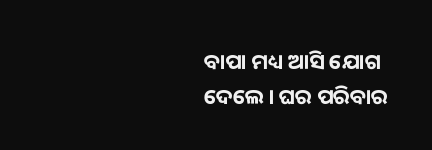ବାପା ମଧ୍ୟ ଆସି ଯୋଗ ଦେଲେ। ଘର ପରିବାର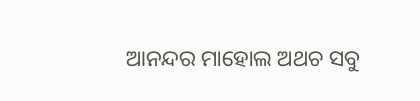ଆନନ୍ଦର ମାହୋଲ ଅଥଚ ସବୁ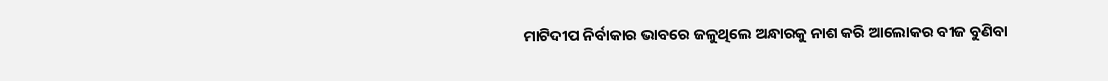ମାଟିଦୀପ ନିର୍ବାକାର ଭାବରେ ଜଳୁଥିଲେ ଅନ୍ଧାରକୁ ନାଶ କରି ଆଲୋକର ବୀଜ ବୁଣିବା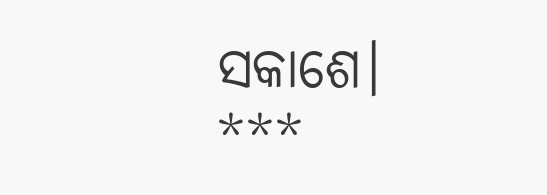ସକାଶେ।
***